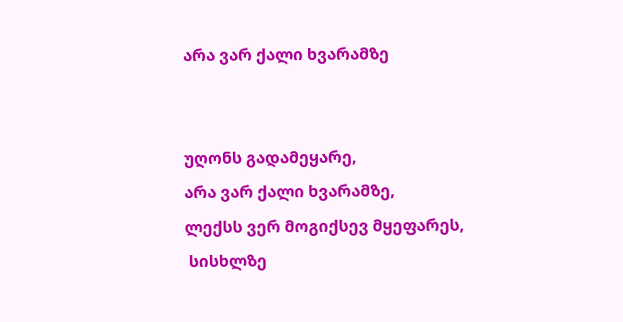არა ვარ ქალი ხვარამზე


უღონს გადამეყარე,
არა ვარ ქალი ხვარამზე,
ლექსს ვერ მოგიქსევ მყეფარეს,
 სისხლზე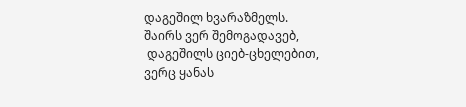დაგეშილ ხვარაზმელს.
შაირს ვერ შემოგადავებ,
 დაგეშილს ციებ-ცხელებით,
ვერც ყანას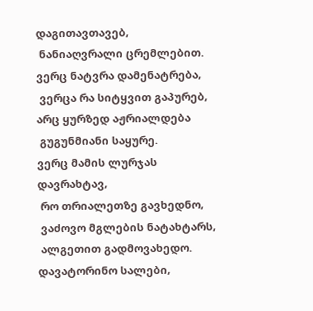დაგითავთავებ,
 ნანიაღვრალი ცრემლებით.
ვერც ნატვრა დამენატრება,
 ვერცა რა სიტყვით გაპურებ,
არც ყურზედ აჟრიალდება
 გუგუნმიანი საყურე.
ვერც მამის ლურჯას დავრახტავ,
 რო თრიალეთზე გავხედნო,
 ვაძოვო მგლების ნატახტარს,
 ალგეთით გადმოვახედო.
დავატორინო სალები,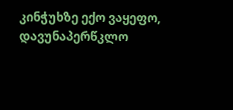კინჭუხზე ექო ვაყეფო,
დავუნაპერწკლო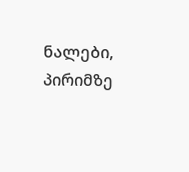ნალები,
პირიმზე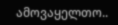ამოვაყელთო..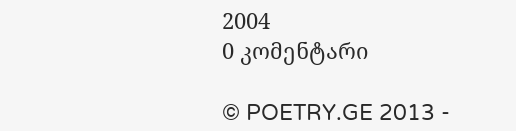2004
0 კომენტარი

© POETRY.GE 2013 -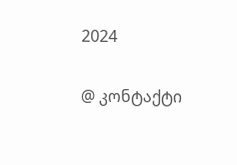2024

@ კონტაქტი